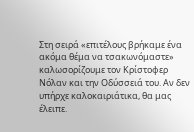Στη σειρά «επιτέλους βρήκαμε ένα ακόμα θέμα να τσακωνόμαστε» καλωσορίζουμε τον Κρίστοφερ Νόλαν και την Οδύσσειά του. Αν δεν υπήρχε καλοκαιριάτικα, θα μας έλειπε.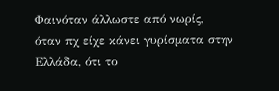Φαινόταν άλλωστε από νωρίς, όταν πχ είχε κάνει γυρίσματα στην Ελλάδα, ότι το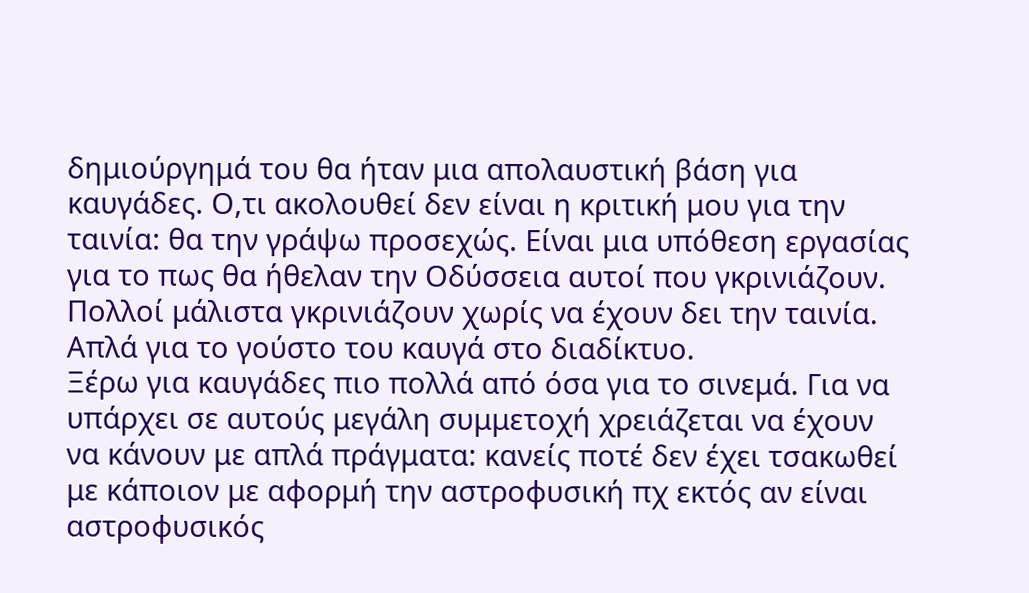δημιούργημά του θα ήταν μια απολαυστική βάση για καυγάδες. Ο,τι ακολουθεί δεν είναι η κριτική μου για την ταινία: θα την γράψω προσεχώς. Είναι μια υπόθεση εργασίας για το πως θα ήθελαν την Οδύσσεια αυτοί που γκρινιάζουν. Πολλοί μάλιστα γκρινιάζουν χωρίς να έχουν δει την ταινία. Απλά για το γούστο του καυγά στο διαδίκτυο.
Ξέρω για καυγάδες πιο πολλά από όσα για το σινεμά. Για να υπάρχει σε αυτούς μεγάλη συμμετοχή χρειάζεται να έχουν να κάνουν με απλά πράγματα: κανείς ποτέ δεν έχει τσακωθεί με κάποιον με αφορμή την αστροφυσική πχ εκτός αν είναι αστροφυσικός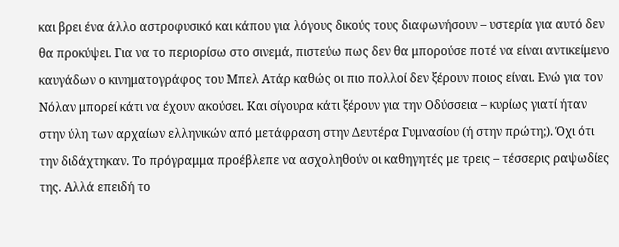και βρει ένα άλλο αστροφυσικό και κάπου για λόγους δικούς τους διαφωνήσουν – υστερία για αυτό δεν θα προκύψει. Για να το περιορίσω στο σινεμά, πιστεύω πως δεν θα μπορούσε ποτέ να είναι αντικείμενο καυγάδων ο κινηματογράφος του Μπελ Ατάρ καθώς οι πιο πολλοί δεν ξέρουν ποιος είναι. Ενώ για τον Νόλαν μπορεί κάτι να έχουν ακούσει. Και σίγουρα κάτι ξέρουν για την Οδύσσεια – κυρίως γιατί ήταν στην ύλη των αρχαίων ελληνικών από μετάφραση στην Δευτέρα Γυμνασίου (ή στην πρώτη;). Όχι ότι την διδάχτηκαν. Το πρόγραμμα προέβλεπε να ασχοληθούν οι καθηγητές με τρεις – τέσσερις ραψωδίες της. Αλλά επειδή το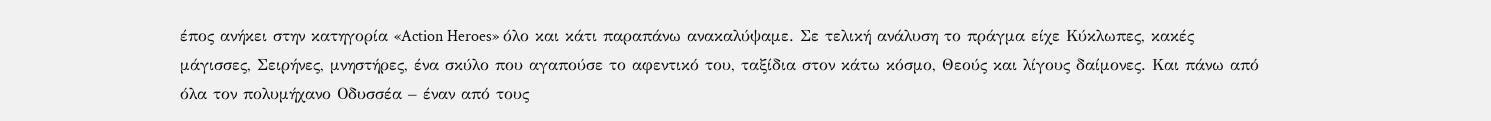έπος ανήκει στην κατηγορία «Action Heroes» όλο και κάτι παραπάνω ανακαλύψαμε. Σε τελική ανάλυση το πράγμα είχε Κύκλωπες, κακές μάγισσες, Σειρήνες, μνηστήρες, ένα σκύλο που αγαπούσε το αφεντικό του, ταξίδια στον κάτω κόσμο, Θεούς και λίγους δαίμονες. Και πάνω από όλα τον πολυμήχανο Οδυσσέα – έναν από τους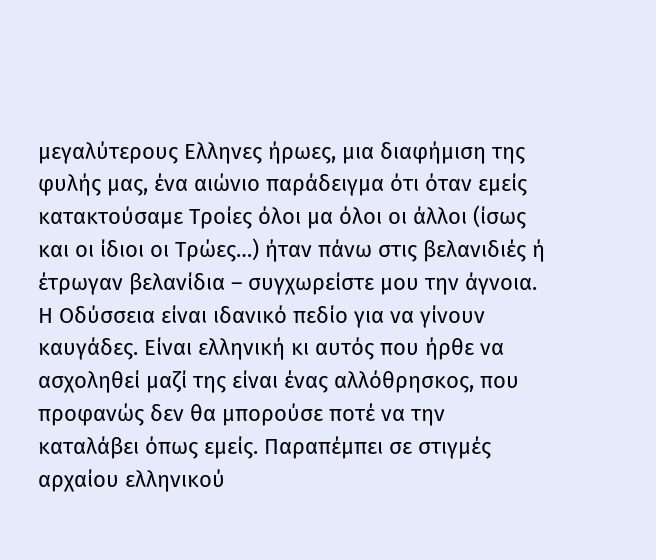μεγαλύτερους Ελληνες ήρωες, μια διαφήμιση της φυλής μας, ένα αιώνιο παράδειγμα ότι όταν εμείς κατακτούσαμε Τροίες όλοι μα όλοι οι άλλοι (ίσως και οι ίδιοι οι Τρώες…) ήταν πάνω στις βελανιδιές ή έτρωγαν βελανίδια – συγχωρείστε μου την άγνοια.
Η Οδύσσεια είναι ιδανικό πεδίο για να γίνουν καυγάδες. Είναι ελληνική κι αυτός που ήρθε να ασχοληθεί μαζί της είναι ένας αλλόθρησκος, που προφανώς δεν θα μπορούσε ποτέ να την καταλάβει όπως εμείς. Παραπέμπει σε στιγμές αρχαίου ελληνικού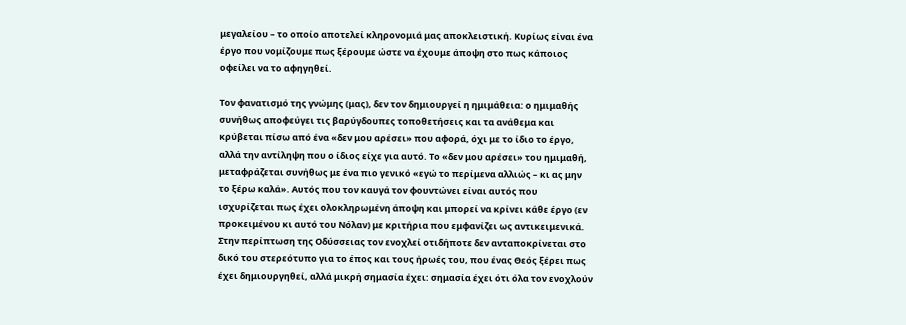μεγαλείου – το οποίο αποτελεί κληρονομιά μας αποκλειστική. Κυρίως είναι ένα έργο που νομίζουμε πως ξέρουμε ώστε να έχουμε άποψη στο πως κάποιος οφείλει να το αφηγηθεί.

Τον φανατισμό της γνώμης (μας), δεν τον δημιουργεί η ημιμάθεια: ο ημιμαθής συνήθως αποφεύγει τις βαρύγδουπες τοποθετήσεις και τα ανάθεμα και κρύβεται πίσω από ένα «δεν μου αρέσει» που αφορά, όχι με το ίδιο το έργο, αλλά την αντίληψη που ο ίδιος είχε για αυτό. Το «δεν μου αρέσει» του ημιμαθή, μεταφράζεται συνήθως με ένα πιο γενικό «εγώ το περίμενα αλλιώς – κι ας μην το ξέρω καλά». Αυτός που τον καυγά τον φουντώνει είναι αυτός που ισχυρίζεται πως έχει ολοκληρωμένη άποψη και μπορεί να κρίνει κάθε έργο (εν προκειμένου κι αυτό του Νόλαν) με κριτήρια που εμφανίζει ως αντικειμενικά.
Στην περίπτωση της Οδύσσειας τον ενοχλεί οτιδήποτε δεν ανταποκρίνεται στο δικό του στερεότυπο για το έπος και τους ήρωές του, που ένας Θεός ξέρει πως έχει δημιουργηθεί, αλλά μικρή σημασία έχει: σημασία έχει ότι όλα τον ενοχλούν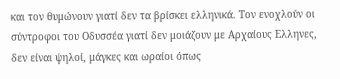και τον θυμώνουν γιατί δεν τα βρίσκει ελληνικά. Τον ενοχλούν οι σύντροφοι του Οδυσσέα γιατί δεν μοιάζουν με Αρχαίους Ελληνες, δεν είναι ψηλοί, μάγκες και ωραίοι όπως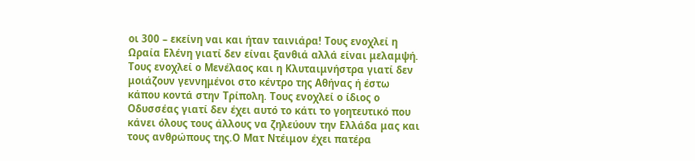οι 300 – εκείνη ναι και ήταν ταινιάρα! Τους ενοχλεί η Ωραία Ελένη γιατί δεν είναι ξανθιά αλλά είναι μελαμψή. Τους ενοχλεί ο Μενέλαος και η Κλυταιμνήστρα γιατί δεν μοιάζουν γεννημένοι στο κέντρο της Αθήνας ή έστω κάπου κοντά στην Τρίπολη. Τους ενοχλεί ο ίδιος ο Οδυσσέας γιατί δεν έχει αυτό το κάτι το γοητευτικό που κάνει όλους τους άλλους να ζηλεύουν την Ελλάδα μας και τους ανθρώπους της.Ο Ματ Ντέιμον έχει πατέρα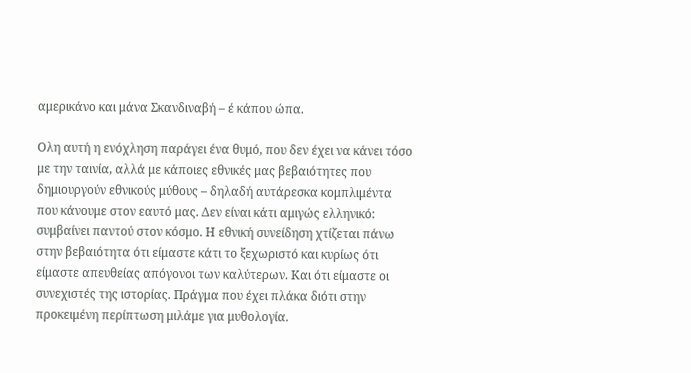αμερικάνο και μάνα Σκανδιναβή – έ κάπου ώπα.

Ολη αυτή η ενόχληση παράγει ένα θυμό, που δεν έχει να κάνει τόσο με την ταινία, αλλά με κάποιες εθνικές μας βεβαιότητες που δημιουργούν εθνικούς μύθους – δηλαδή αυτάρεσκα κομπλιμέντα που κάνουμε στον εαυτό μας. Δεν είναι κάτι αμιγώς ελληνικό: συμβαίνει παντού στον κόσμο. Η εθνική συνείδηση χτίζεται πάνω στην βεβαιότητα ότι είμαστε κάτι το ξεχωριστό και κυρίως ότι είμαστε απευθείας απόγονοι των καλύτερων. Και ότι είμαστε οι συνεχιστές της ιστορίας. Πράγμα που έχει πλάκα διότι στην προκειμένη περίπτωση μιλάμε για μυθολογία.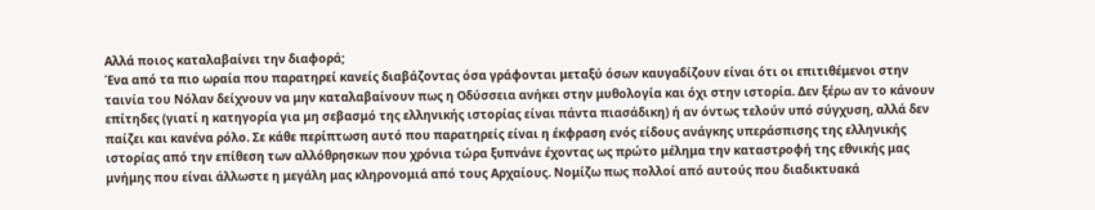Αλλά ποιος καταλαβαίνει την διαφορά;
Ένα από τα πιο ωραία που παρατηρεί κανείς διαβάζοντας όσα γράφονται μεταξύ όσων καυγαδίζουν είναι ότι οι επιτιθέμενοι στην ταινία του Νόλαν δείχνουν να μην καταλαβαίνουν πως η Οδύσσεια ανήκει στην μυθολογία και όχι στην ιστορία. Δεν ξέρω αν το κάνουν επίτηδες (γιατί η κατηγορία για μη σεβασμό της ελληνικής ιστορίας είναι πάντα πιασάδικη) ή αν όντως τελούν υπό σύγχυση, αλλά δεν παίζει και κανένα ρόλο. Σε κάθε περίπτωση αυτό που παρατηρείς είναι η έκφραση ενός είδους ανάγκης υπεράσπισης της ελληνικής ιστορίας από την επίθεση των αλλόθρησκων που χρόνια τώρα ξυπνάνε έχοντας ως πρώτο μέλημα την καταστροφή της εθνικής μας μνήμης που είναι άλλωστε η μεγάλη μας κληρονομιά από τους Αρχαίους. Νομίζω πως πολλοί από αυτούς που διαδικτυακά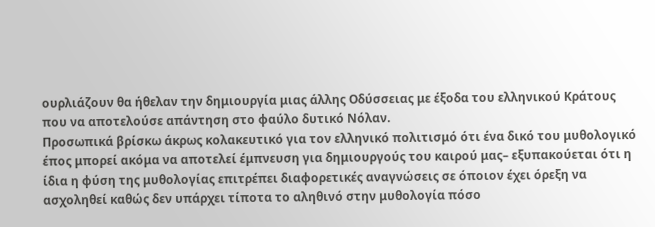ουρλιάζουν θα ήθελαν την δημιουργία μιας άλλης Οδύσσειας με έξοδα του ελληνικού Κράτους που να αποτελούσε απάντηση στο φαύλο δυτικό Νόλαν.
Προσωπικά βρίσκω άκρως κολακευτικό για τον ελληνικό πολιτισμό ότι ένα δικό του μυθολογικό έπος μπορεί ακόμα να αποτελεί έμπνευση για δημιουργούς του καιρού μας– εξυπακούεται ότι η ίδια η φύση της μυθολογίας επιτρέπει διαφορετικές αναγνώσεις σε όποιον έχει όρεξη να ασχοληθεί καθώς δεν υπάρχει τίποτα το αληθινό στην μυθολογία πόσο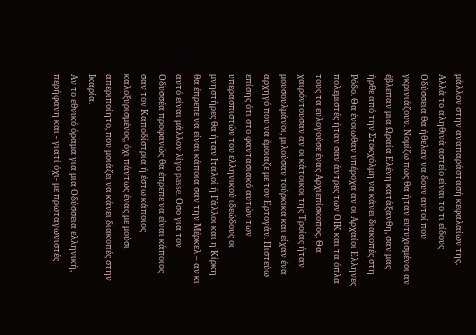μάλλον στην αναπαράστασή κεφαλαίων της. Αλλά το αληθινά αστείο είναι το τι είδους Οδύσσεια θα ήθελαν να δουν αυτοί που γκρινιάζουν. Νομίζω πως θα ήταν ευτυχισμένοι αν έβλεπαν μια Ωραία Ελένη κατάξανθη, σαν μας ήρθε από την Στοκχόλμη να κάνει διακοπές στη Ρόδο. Θα ένοιωθαν υπέροχα αν οι Αρχαίοι Ελληνες πολεμιστές ήταν σαν άντρες των ΟΙΚ και τα όπλα τους τα ευλογούσε ένας Αρχιεπίσκοπος. Θα χαιρόντουσαν αν οι κάτοικοι της Τροίας ήταν μουσουλμάνοι, μιλούσαν τούρκικα και είχαν ένα αρχηγό που να έμοιαζε με τον Ερτογάν. Πιστεύω επίσης ότι στο φαντασιακό αυτών των υπερασπιστών του ελληνικού ιδεώδους οι μνηστήρες θα ήταν Ιταλοί ή Γάλλοι και η Κίρκη θα έπρεπε να είναι κάποια σαν την Μέρκελ – αν κι αυτό είναι μάλλον λίγο passe. Οσο για τον Οδυσσέα προφανώς θα έπρεπε να είναι κάποιος σαν τον Καποδίστρια ή έστω κάποιος καλοξυρισμένος, όχι πάντως ένας με μούσι απεριποίητο, που μοιάζει να κάνει διακοπές στην Ικαρία.
Αν το εθνικό όραμα για μια Οδύσσεια ελληνική, περήφανη και - γιατί όχι- με πρωταγωνιστές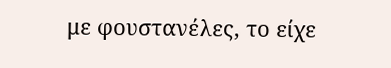με φουστανέλες, το είχε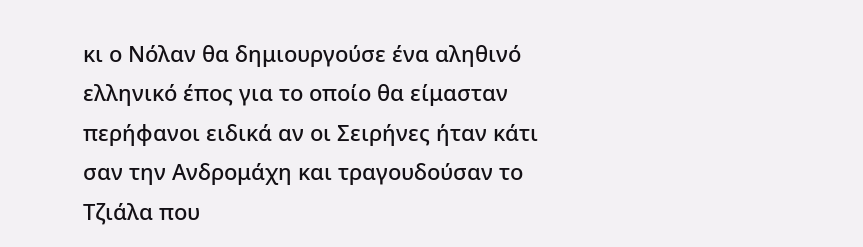κι ο Νόλαν θα δημιουργούσε ένα αληθινό ελληνικό έπος για το οποίο θα είμασταν περήφανοι ειδικά αν οι Σειρήνες ήταν κάτι σαν την Ανδρομάχη και τραγουδούσαν το Τζιάλα που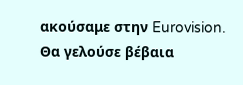ακούσαμε στην Eurovision. Θα γελούσε βέβαια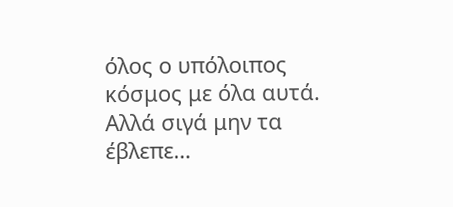όλος ο υπόλοιπος κόσμος με όλα αυτά. Αλλά σιγά μην τα έβλεπε…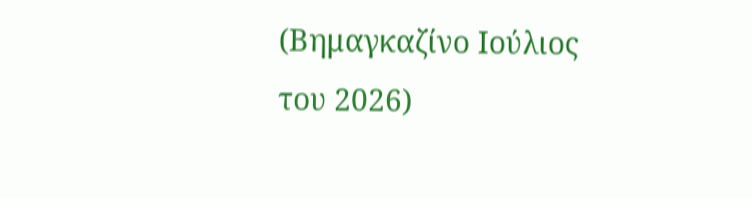(Βημαγκαζίνο Ιούλιος του 2026)